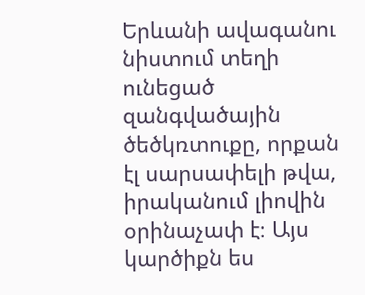Երևանի ավագանու նիստում տեղի ունեցած զանգվածային ծեծկռտուքը, որքան էլ սարսափելի թվա, իրականում լիովին օրինաչափ է։ Այս կարծիքն ես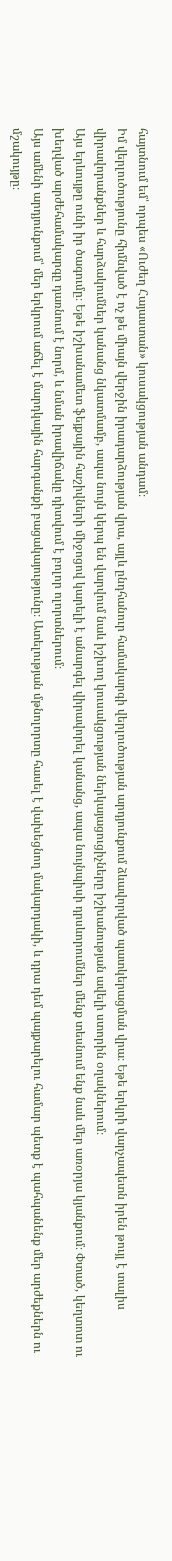հայտնում եմ՝ որպես «Ուժեղ Հայաստան» կուսակցության անդամ։
Իմ վերլուծությունը հիմնված է ոչ թե միայն վերջին իրադարձության վրա, այլև ընդհանուր համակարգի վերլուծության արդյունքում ձևավորված պատկերացման վրա։ Եթե երկրի վարչապետն իրեն թույլ է տալիս վիրավորանքներ և հարձակումներ կանանց նկատմամբ, ապա նույն կերպ են վարվում նաև իշխող կուսակցության ներկայացուցիչները իշխանության ավելի ստորին օղակներում։
Այս երևույթը ունի իր ծագումը։ Եթե իշխանամետ ֆեյքային հաշիվների միջոցով կարելի է անարգել վիրավորել կանանց, ապա նույնպիսի դրսևորումներ մենք տեսնում ենք նաև մեր առօրյա կյանքում։ Փտած, կեղտոտ ու խեղված արժեհամակարգը դառնում է նորմ, և նման իրավիճակը դիտվում է բոլոր ոլորտներում։
Այս ամենի արդյունքում՝ մեր երկրում աճել է մարդկային հարգանքի բացակայությունը։ Ատելության մթնոլորտը հասել է վախեցնող մակարդակի, և դրա դեմ պայքարելու համար պետք է պահպանենք մեր արժեքներն ու մշակույթը։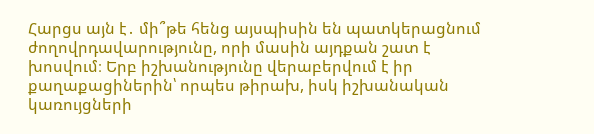Հարցս այն է․ մի՞թե հենց այսպիսին են պատկերացնում ժողովրդավարությունը, որի մասին այդքան շատ է խոսվում։ Երբ իշխանությունը վերաբերվում է իր քաղաքացիներին՝ որպես թիրախ, իսկ իշխանական կառույցների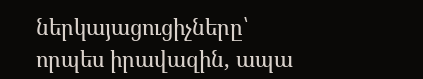ներկայացուցիչները՝ որպես իրավազին, ապա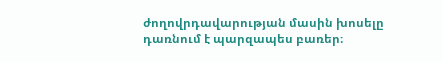ժողովրդավարության մասին խոսելը դառնում է պարզապես բառեր։